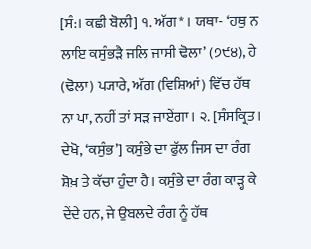[ਸੰ:। ਕਛੀ ਬੋਲੀ] ੧. ਅੱਗ* । ਯਥਾ- ‘ਹਥੁ ਨ ਲਾਇ ਕਸੁੰਭੜੈ ਜਲਿ ਜਾਸੀ ਢੋਲਾ’ (੭੯੪), ਹੇ (ਢੋਲਾ) ਪ੍ਯਾਰੇ, ਅੱਗ (ਵਿਸ਼ਿਆਂ) ਵਿੱਚ ਹੱਥ ਨਾ ਪਾ, ਨਹੀਂ ਤਾਂ ਸੜ ਜਾਏਂਗਾ। ੨. [ਸੰਸਕ੍ਰਿਤ। ਦੇਖੋ, ‘ਕਸੁੰਭ’] ਕਸੁੰਭੇ ਦਾ ਫੁੱਲ ਜਿਸ ਦਾ ਰੰਗ ਸ਼ੋਖ਼ ਤੇ ਕੱਚਾ ਹੁੰਦਾ ਹੈ। ਕਸੁੰਭੇ ਦਾ ਰੰਗ ਕਾੜ੍ਹ ਕੇ ਦੇਂਦੇ ਹਨ, ਜੇ ਉਬਲਦੇ ਰੰਗ ਨੂੰ ਹੱਥ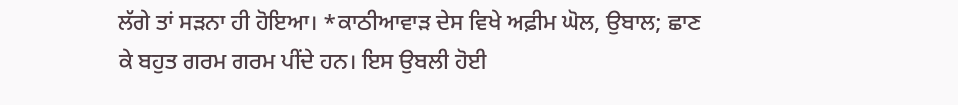ਲੱਗੇ ਤਾਂ ਸੜਨਾ ਹੀ ਹੋਇਆ। *ਕਾਠੀਆਵਾੜ ਦੇਸ ਵਿਖੇ ਅਫ਼ੀਮ ਘੋਲ, ਉਬਾਲ; ਛਾਣ ਕੇ ਬਹੁਤ ਗਰਮ ਗਰਮ ਪੀਂਦੇ ਹਨ। ਇਸ ਉਬਲੀ ਹੋਈ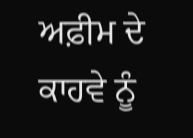ਅਫ਼ੀਮ ਦੇ ਕਾਹਵੇ ਨੂੰ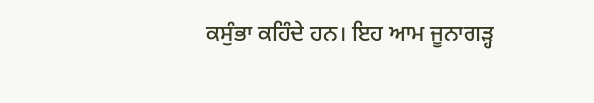ਕਸੁੰਭਾ ਕਹਿੰਦੇ ਹਨ। ਇਹ ਆਮ ਜੂਨਾਗੜ੍ਹ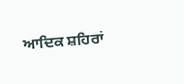ਆਦਿਕ ਸ਼ਹਿਰਾਂ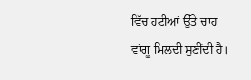ਵਿੱਚ ਹਟੀਆਂ ਉੱਤੇ ਚਾਹ ਵਾਂਗੂ ਮਿਲਦੀ ਸੁਣੀਂਦੀ ਹੈ।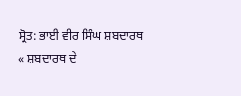ਸ੍ਰੋਤ: ਭਾਈ ਵੀਰ ਸਿੰਘ ਸ਼ਬਦਾਰਥ
« ਸ਼ਬਦਾਰਥ ਦੇ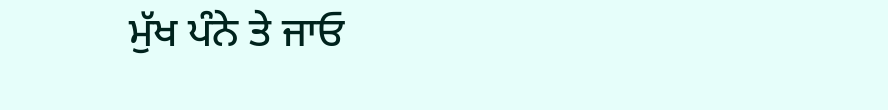ਮੁੱਖ ਪੰਨੇ ਤੇ ਜਾਓ